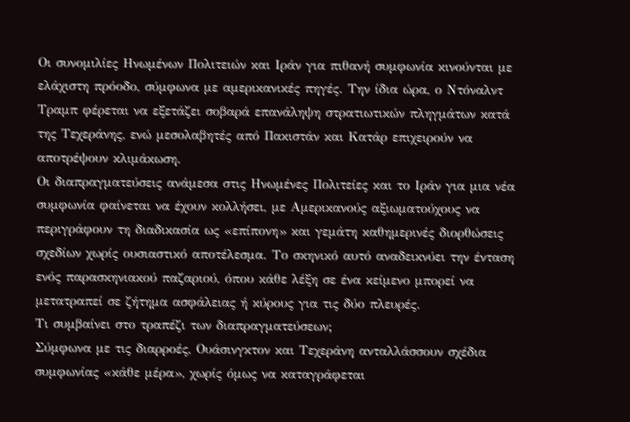Οι συνομιλίες Ηνωμένων Πολιτειών και Ιράν για πιθανή συμφωνία κινούνται με ελάχιστη πρόοδο, σύμφωνα με αμερικανικές πηγές. Την ίδια ώρα, ο Ντόναλντ Τραμπ φέρεται να εξετάζει σοβαρά επανάληψη στρατιωτικών πληγμάτων κατά της Τεχεράνης, ενώ μεσολαβητές από Πακιστάν και Κατάρ επιχειρούν να αποτρέψουν κλιμάκωση.
Οι διαπραγματεύσεις ανάμεσα στις Ηνωμένες Πολιτείες και το Ιράν για μια νέα συμφωνία φαίνεται να έχουν κολλήσει, με Αμερικανούς αξιωματούχους να περιγράφουν τη διαδικασία ως «επίπονη» και γεμάτη καθημερινές διορθώσεις σχεδίων χωρίς ουσιαστικό αποτέλεσμα. Το σκηνικό αυτό αναδεικνύει την ένταση ενός παρασκηνιακού παζαριού, όπου κάθε λέξη σε ένα κείμενο μπορεί να μετατραπεί σε ζήτημα ασφάλειας ή κύρους για τις δύο πλευρές.
Τι συμβαίνει στο τραπέζι των διαπραγματεύσεων;
Σύμφωνα με τις διαρροές, Ουάσινγκτον και Τεχεράνη ανταλλάσσουν σχέδια συμφωνίας «κάθε μέρα», χωρίς όμως να καταγράφεται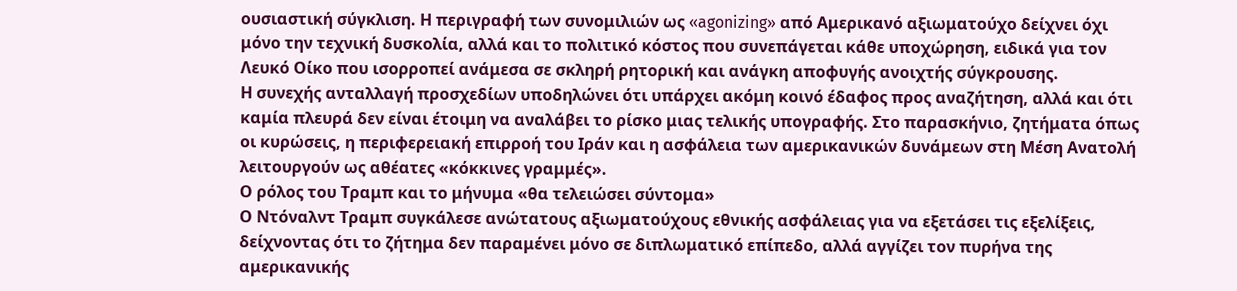ουσιαστική σύγκλιση. Η περιγραφή των συνομιλιών ως «agonizing» από Αμερικανό αξιωματούχο δείχνει όχι μόνο την τεχνική δυσκολία, αλλά και το πολιτικό κόστος που συνεπάγεται κάθε υποχώρηση, ειδικά για τον Λευκό Οίκο που ισορροπεί ανάμεσα σε σκληρή ρητορική και ανάγκη αποφυγής ανοιχτής σύγκρουσης.
Η συνεχής ανταλλαγή προσχεδίων υποδηλώνει ότι υπάρχει ακόμη κοινό έδαφος προς αναζήτηση, αλλά και ότι καμία πλευρά δεν είναι έτοιμη να αναλάβει το ρίσκο μιας τελικής υπογραφής. Στο παρασκήνιο, ζητήματα όπως οι κυρώσεις, η περιφερειακή επιρροή του Ιράν και η ασφάλεια των αμερικανικών δυνάμεων στη Μέση Ανατολή λειτουργούν ως αθέατες «κόκκινες γραμμές».
Ο ρόλος του Τραμπ και το μήνυμα «θα τελειώσει σύντομα»
Ο Ντόναλντ Τραμπ συγκάλεσε ανώτατους αξιωματούχους εθνικής ασφάλειας για να εξετάσει τις εξελίξεις, δείχνοντας ότι το ζήτημα δεν παραμένει μόνο σε διπλωματικό επίπεδο, αλλά αγγίζει τον πυρήνα της αμερικανικής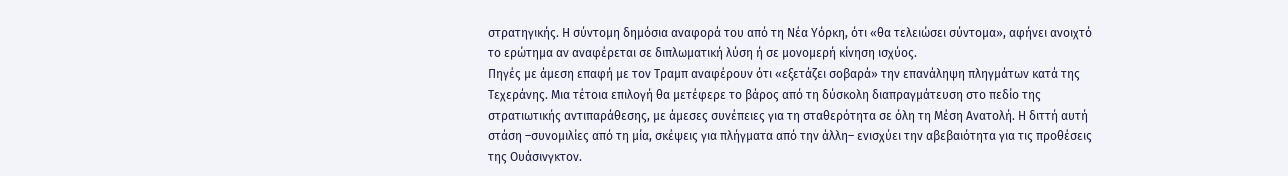στρατηγικής. Η σύντομη δημόσια αναφορά του από τη Νέα Υόρκη, ότι «θα τελειώσει σύντομα», αφήνει ανοιχτό το ερώτημα αν αναφέρεται σε διπλωματική λύση ή σε μονομερή κίνηση ισχύος.
Πηγές με άμεση επαφή με τον Τραμπ αναφέρουν ότι «εξετάζει σοβαρά» την επανάληψη πληγμάτων κατά της Τεχεράνης. Μια τέτοια επιλογή θα μετέφερε το βάρος από τη δύσκολη διαπραγμάτευση στο πεδίο της στρατιωτικής αντιπαράθεσης, με άμεσες συνέπειες για τη σταθερότητα σε όλη τη Μέση Ανατολή. Η διττή αυτή στάση –συνομιλίες από τη μία, σκέψεις για πλήγματα από την άλλη– ενισχύει την αβεβαιότητα για τις προθέσεις της Ουάσινγκτον.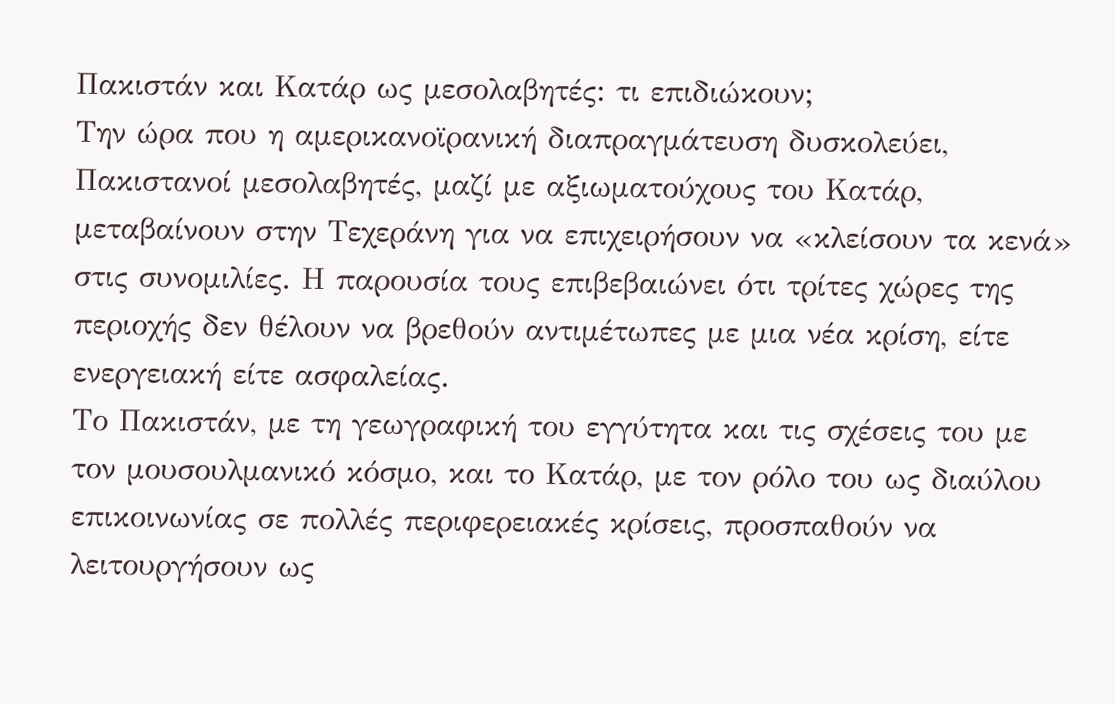Πακιστάν και Κατάρ ως μεσολαβητές: τι επιδιώκουν;
Την ώρα που η αμερικανοϊρανική διαπραγμάτευση δυσκολεύει, Πακιστανοί μεσολαβητές, μαζί με αξιωματούχους του Κατάρ, μεταβαίνουν στην Τεχεράνη για να επιχειρήσουν να «κλείσουν τα κενά» στις συνομιλίες. Η παρουσία τους επιβεβαιώνει ότι τρίτες χώρες της περιοχής δεν θέλουν να βρεθούν αντιμέτωπες με μια νέα κρίση, είτε ενεργειακή είτε ασφαλείας.
Το Πακιστάν, με τη γεωγραφική του εγγύτητα και τις σχέσεις του με τον μουσουλμανικό κόσμο, και το Κατάρ, με τον ρόλο του ως διαύλου επικοινωνίας σε πολλές περιφερειακές κρίσεις, προσπαθούν να λειτουργήσουν ως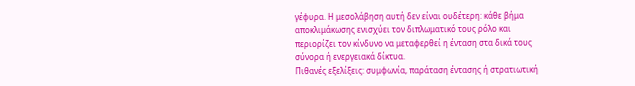γέφυρα. Η μεσολάβηση αυτή δεν είναι ουδέτερη: κάθε βήμα αποκλιμάκωσης ενισχύει τον διπλωματικό τους ρόλο και περιορίζει τον κίνδυνο να μεταφερθεί η ένταση στα δικά τους σύνορα ή ενεργειακά δίκτυα.
Πιθανές εξελίξεις: συμφωνία, παράταση έντασης ή στρατιωτική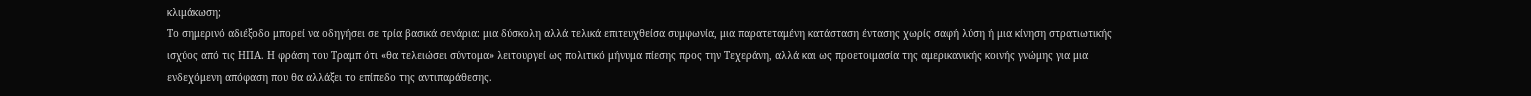κλιμάκωση;
Το σημερινό αδιέξοδο μπορεί να οδηγήσει σε τρία βασικά σενάρια: μια δύσκολη αλλά τελικά επιτευχθείσα συμφωνία, μια παρατεταμένη κατάσταση έντασης χωρίς σαφή λύση ή μια κίνηση στρατιωτικής ισχύος από τις ΗΠΑ. Η φράση του Τραμπ ότι «θα τελειώσει σύντομα» λειτουργεί ως πολιτικό μήνυμα πίεσης προς την Τεχεράνη, αλλά και ως προετοιμασία της αμερικανικής κοινής γνώμης για μια ενδεχόμενη απόφαση που θα αλλάξει το επίπεδο της αντιπαράθεσης.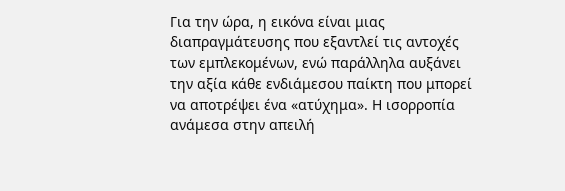Για την ώρα, η εικόνα είναι μιας διαπραγμάτευσης που εξαντλεί τις αντοχές των εμπλεκομένων, ενώ παράλληλα αυξάνει την αξία κάθε ενδιάμεσου παίκτη που μπορεί να αποτρέψει ένα «ατύχημα». Η ισορροπία ανάμεσα στην απειλή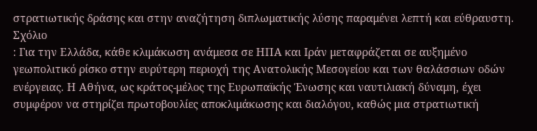στρατιωτικής δράσης και στην αναζήτηση διπλωματικής λύσης παραμένει λεπτή και εύθραυστη.
Σχόλιο
: Για την Ελλάδα, κάθε κλιμάκωση ανάμεσα σε ΗΠΑ και Ιράν μεταφράζεται σε αυξημένο γεωπολιτικό ρίσκο στην ευρύτερη περιοχή της Ανατολικής Μεσογείου και των θαλάσσιων οδών ενέργειας. Η Αθήνα, ως κράτος-μέλος της Ευρωπαϊκής Ένωσης και ναυτιλιακή δύναμη, έχει συμφέρον να στηρίζει πρωτοβουλίες αποκλιμάκωσης και διαλόγου, καθώς μια στρατιωτική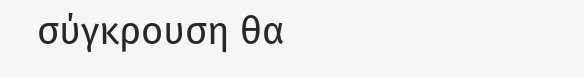σύγκρουση θα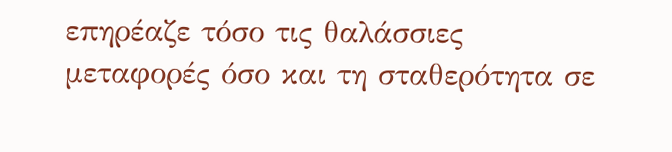επηρέαζε τόσο τις θαλάσσιες μεταφορές όσο και τη σταθερότητα σε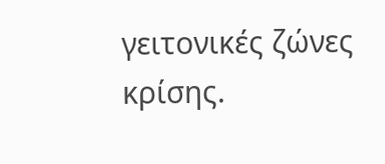γειτονικές ζώνες κρίσης.